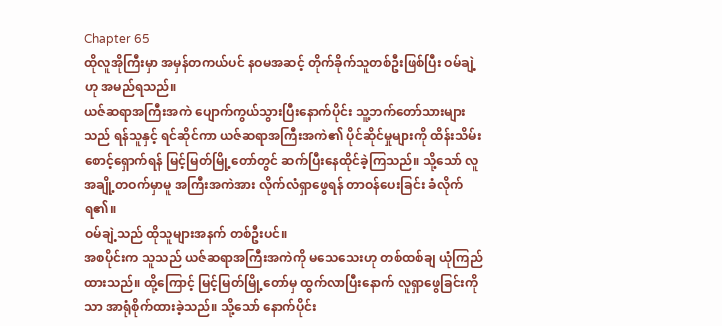Chapter 65
ထိုလူအိုကြီးမှာ အမှန်တကယ်ပင် နဝမအဆင့် တိုက်ခိုက်သူတစ်ဦးဖြစ်ပြီး ဝမ်ချဲ့ဟု အမည်ရသည်။
ယဇ်ဆရာအကြီးအကဲ ပျောက်ကွယ်သွားပြီးနောက်ပိုင်း သူ့ဘက်တော်သားများသည် ရန်သူနှင့် ရင်ဆိုင်ကာ ယဇ်ဆရာအကြီးအကဲ၏ ပိုင်ဆိုင်မှုများကို ထိန်းသိမ်းစောင့်ရှောက်ရန် မြင့်မြတ်မြို့တော်တွင် ဆက်ပြီးနေထိုင်ခဲ့ကြသည်။ သို့သော် လူအချို့တဝက်မှာမူ အကြီးအကဲအား လိုက်လံရှာဖွေရန် တာဝန်ပေးခြင်း ခံလိုက်ရ၏။
ဝမ်ချဲ့သည် ထိုသူများအနက် တစ်ဦးပင်။
အစပိုင်းက သူသည် ယဇ်ဆရာအကြီးအကဲကို မသေသေးဟု တစ်ထစ်ချ ယုံကြည်ထားသည်။ ထို့ကြောင့် မြင့်မြတ်မြို့တော်မှ ထွက်လာပြီးနောက် လူရှာဖွေခြင်းကိုသာ အာရုံစိုက်ထားခဲ့သည်။ သို့သော် နောက်ပိုင်း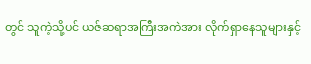တွင် သူကဲ့သို့ပင် ယဇ်ဆရာအကြီးအကဲအား လိုက်ရှာနေသူများနှင့်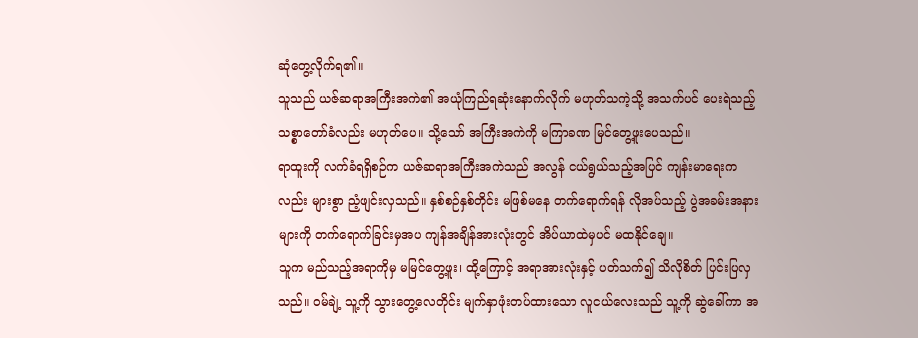ဆုံတွေ့လိုက်ရ၏။
သူသည် ယဇ်ဆရာအကြီးအကဲ၏ အယုံကြည်ရဆုံးနောက်လိုက် မဟုတ်သကဲ့သို့ အသက်ပင် ပေးရဲသည့် သစ္စာတော်ခံလည်း မဟုတ်ပေ။ သို့သော် အကြီးအကဲကို မကြာခဏ မြင်တွေ့ဖူးပေသည်။
ရာထူးကို လက်ခံရရှိစဉ်က ယဇ်ဆရာအကြီးအကဲသည် အလွန် ငယ်ရွယ်သည့်အပြင် ကျန်းမာရေးကလည်း များစွာ ညံ့ဖျင်းလှသည်။ နှစ်စဉ်နှစ်တိုင်း မဖြစ်မနေ တက်ရောက်ရန် လိုအပ်သည့် ပွဲအခမ်းအနားများကို တက်ရောက်ခြင်းမှအပ ကျန်အချိန်အားလုံးတွင် အိပ်ယာထဲမှပင် မထနိုင်ချေ။
သူက မည်သည့်အရာကိုမှ မမြင်တွေ့ဖူး၊ ထို့ကြောင့် အရာအားလုံးနှင့် ပတ်သက်၍ သိလိုစိတ် ပြင်းပြလှသည်။ ဝမ်ချဲ့ သူ့ကို သွားတွေ့လေတိုင်း မျက်နှာဖုံးတပ်ထားသော လူငယ်လေးသည် သူ့ကို ဆွဲခေါ်ကာ အ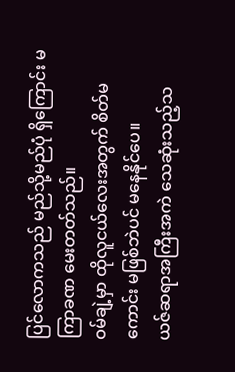ပြင်လောကသည် မည်သို့မည်ပုံ ရှိကြောင်း မကြာခဏ မေးတတ်သည်။
ဝမ်ချဲ့မှာ ထိုလူငယ်လေးအတွက် စိတ်မကောင်း မဖြစ်ဘဲပင် မနေနိုင်ပေ။
ယဇ်ဆရာအကြီးအကဲ သေဆုံးသည့်သ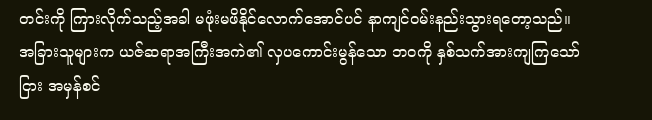တင်းကို ကြားလိုက်သည့်အခါ မဖုံးမဖိနိုင်လောက်အောင်ပင် နာကျင်ဝမ်းနည်းသွားရတော့သည်။
အခြားသူများက ယဇ်ဆရာအကြီးအကဲ၏ လှပကောင်းမွန်သော ဘဝကို နှစ်သက်အားကျကြသော်ငြား အမှန်စင်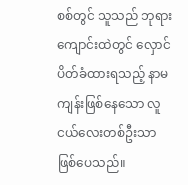စစ်တွင် သူသည် ဘုရားကျောင်းထဲတွင် လှောင်ပိတ်ခံထားရသည့် နာမကျန်းဖြစ်နေသော လူငယ်လေးတစ်ဦးသာ ဖြစ်ပေသည်။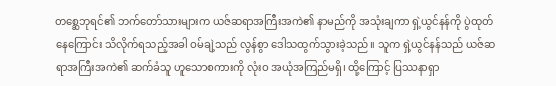တစ္ဆေဘုရင်၏ ဘက်တော်သားများက ယဇ်ဆရာအကြီးအကဲ၏ နာမည်ကို အသုံးချကာ ရှဲ့ယွင်နန်ကို ပွဲထုတ်နေကြောင်း သိလိုက်ရသည့်အခါ ဝမ်ချဲ့သည် လွန်စွာ ဒေါသထွက်သွားခဲ့သည်။ သူက ရှဲ့ယွင်နန်သည် ယဇ်ဆရာအကြီးအကဲ၏ ဆက်ခံသူ ဟူသောစကားကို လုံးဝ အယုံအကြည်မရှိ၊ ထို့ကြောင့် ပြဿနာရှာ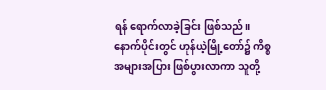ရန် ရောက်လာခဲ့ခြင်း ဖြစ်သည်။
နောက်ပိုင်းတွင် ဟုန်ယဲ့မြို့တော်၌ ကိစ္စအများအပြား ဖြစ်ပွားလာကာ သူတို့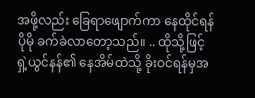အဖို့လည်း ခြေရာဖျောက်ကာ နေထိုင်ရန် ပိုမို ခက်ခဲလာတော့သည်။ .. ထိုသို့ဖြင့် ရှဲ့ယွင်နန်၏ နေအိမ်ထဲသို့ ခိုးဝင်ရန်မှအ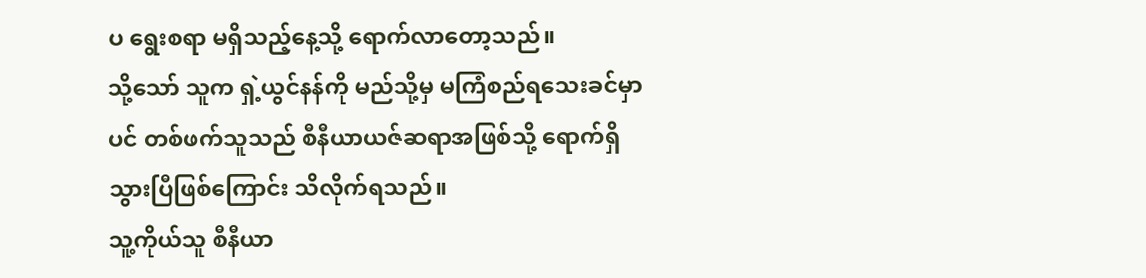ပ ရွေးစရာ မရှိသည့်နေ့သို့ ရောက်လာတော့သည်။
သို့သော် သူက ရှဲ့ယွင်နန်ကို မည်သို့မှ မကြံစည်ရသေးခင်မှာပင် တစ်ဖက်သူသည် စီနီယာယဇ်ဆရာအဖြစ်သို့ ရောက်ရှိသွားပြီဖြစ်ကြောင်း သိလိုက်ရသည်။
သူ့ကိုယ်သူ စီနီယာ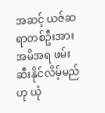အဆင့် ယဇ်ဆရာတစ်ဦးအား အမိအရ ဖမ်းဆီးနိုင်လိမ့်မည်ဟု ယုံ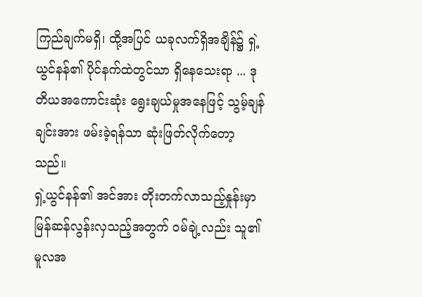ကြည်ချက်မရှိ၊ ထို့အပြင် ယခုလက်ရှိအချိန်၌ ရှဲ့ယွင်နန်၏ ပိုင်နက်ထဲတွင်သာ ရှိနေသေးရာ ... ဒုတိယအကောင်းဆုံး ရွေးချယ်မှုအနေဖြင့် သွမ့်ချန်ချင်းအား ဖမ်းခဲ့ရန်သာ ဆုံးဖြတ်လိုက်တော့သည်။
ရှဲ့ယွင်နန်၏ အင်အား တိုးတက်လာသည့်နှုန်းမှာ မြန်ဆန်လွန်းလှသည့်အတွက် ဝမ်ချဲ့လည်း သူ၏ မူလအ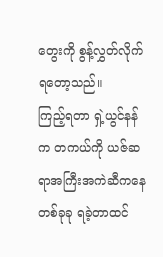တွေးကို စွန့်လွှတ်လိုက်ရတော့သည်။
ကြည့်ရတာ ရှဲ့ယွင်နန်က တကယ်ကို ယဇ်ဆရာအကြီးအကဲဆီကနေ တစ်ခုခု ရခဲ့တာထင်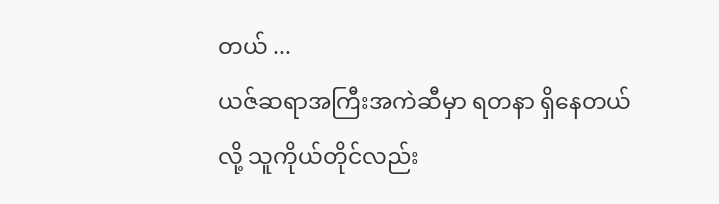တယ် ...
ယဇ်ဆရာအကြီးအကဲဆီမှာ ရတနာ ရှိနေတယ်လို့ သူကိုယ်တိုင်လည်း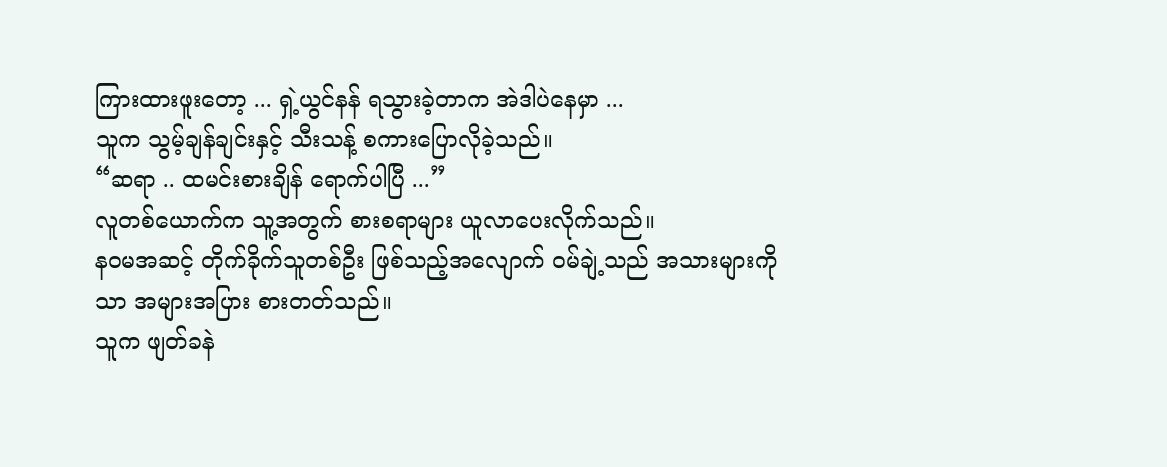ကြားထားဖူးတော့ ... ရှဲ့ယွင်နန် ရသွားခဲ့တာက အဲဒါပဲနေမှာ ...
သူက သွမ့်ချန်ချင်းနှင့် သီးသန့် စကားပြောလိုခဲ့သည်။
“ဆရာ .. ထမင်းစားချိန် ရောက်ပါပြီ ...”
လူတစ်ယောက်က သူ့အတွက် စားစရာများ ယူလာပေးလိုက်သည်။
နဝမအဆင့် တိုက်ခိုက်သူတစ်ဦး ဖြစ်သည့်အလျောက် ဝမ်ချဲ့သည် အသားများကိုသာ အများအပြား စားတတ်သည်။
သူက ဖျတ်ခနဲ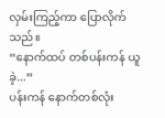လှမ်းကြည့်ကာ ပြောလိုက်သည်။
“နောက်ထပ် တစ်ပန်းကန် ယူခဲ့...”
ပန်းကန် နောက်တစ်လုံး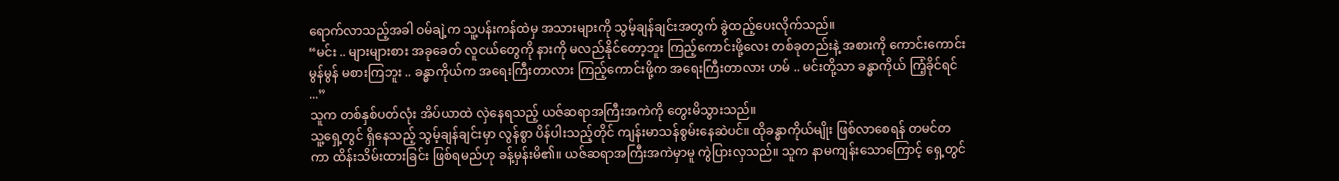ရောက်လာသည့်အခါ ဝမ်ချဲ့က သူ့ပန်းကန်ထဲမှ အသားများကို သွမ့်ချန်ချင်းအတွက် ခွဲထည့်ပေးလိုက်သည်။
“မင်း .. များများစား အခုခေတ် လူငယ်တွေကို နားကို မလည်နိုင်တော့ဘူး ကြည့်ကောင်းဖို့လေး တစ်ခုတည်းနဲ့ အစားကို ကောင်းကောင်းမွန်မွန် မစားကြဘူး .. ခန္ဓာကိုယ်က အရေးကြီးတာလား ကြည့်ကောင်းဖို့က အရေးကြီးတာလား ဟမ် .. မင်းတို့သာ ခန္ဓာကိုယ် ကြံ့ခိုင်ရင် ...”
သူက တစ်နှစ်ပတ်လုံး အိပ်ယာထဲ လှဲနေရသည့် ယဇ်ဆရာအကြီးအကဲကို တွေးမိသွားသည်။
သူ့ရှေ့တွင် ရှိနေသည့် သွမ့်ချန်ချင်းမှာ လွန်စွာ ပိန်ပါးသည့်တိုင် ကျန်းမာသန်စွမ်းနေဆဲပင်။ ထိုခန္ဓာကိုယ်မျိုး ဖြစ်လာစေရန် တမင်တကာ ထိန်းသိမ်းထားခြင်း ဖြစ်ရမည်ဟု ခန့်မှန်းမိ၏။ ယဇ်ဆရာအကြီးအကဲမှာမူ ကွဲပြားလှသည်။ သူက နာမကျန်းသောကြောင့် ရှေ့တွင်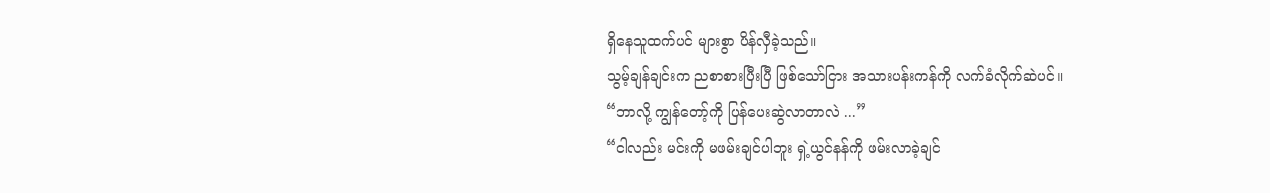ရှိနေသူထက်ပင် များစွာ ပိန်လှီခဲ့သည်။
သွမ့်ချန်ချင်းက ညစာစားပြီးပြီ ဖြစ်သော်ငြား အသားပန်းကန်ကို လက်ခံလိုက်ဆဲပင်။
“ဘာလို့ ကျွန်တော့်ကို ပြန်ပေးဆွဲလာတာလဲ ...”
“ငါလည်း မင်းကို မဖမ်းချင်ပါဘူး ရှဲ့ယွင်နန်ကို ဖမ်းလာခဲ့ချင်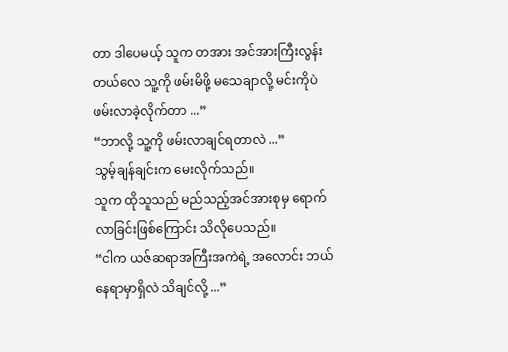တာ ဒါပေမယ့် သူက တအား အင်အားကြီးလွန်းတယ်လေ သူ့ကို ဖမ်းမိဖို့ မသေချာလို့ မင်းကိုပဲ ဖမ်းလာခဲ့လိုက်တာ ...”
“ဘာလို့ သူ့ကို ဖမ်းလာချင်ရတာလဲ ...”
သွမ့်ချန်ချင်းက မေးလိုက်သည်။
သူက ထိုသူသည် မည်သည့်အင်အားစုမှ ရောက်လာခြင်းဖြစ်ကြောင်း သိလိုပေသည်။
“ငါက ယဇ်ဆရာအကြီးအကဲရဲ့ အလောင်း ဘယ်နေရာမှာရှိလဲ သိချင်လို့ ...”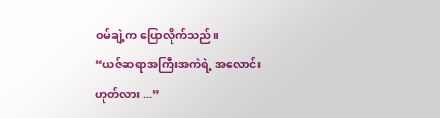ဝမ်ချဲ့က ပြောလိုက်သည်။
“ယဇ်ဆရာအကြီးအကဲရဲ့ အလောင်း ဟုတ်လား ...”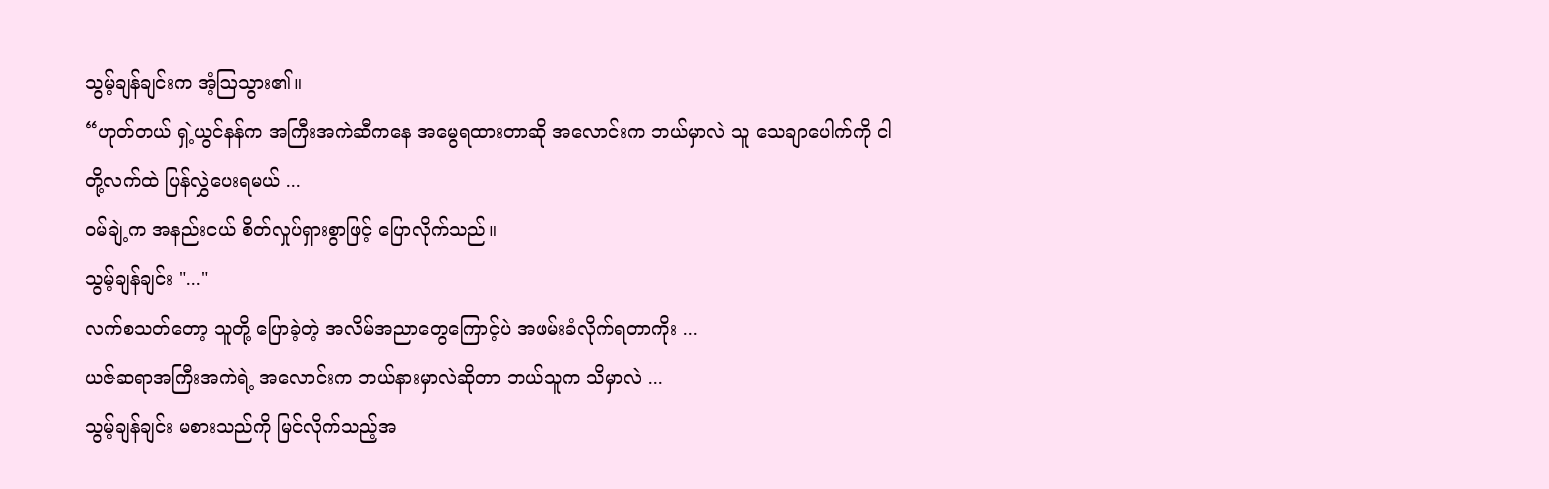သွမ့်ချန်ချင်းက အံ့ဩသွား၏။
“ဟုတ်တယ် ရှဲ့ယွင်နန်က အကြီးအကဲဆီကနေ အမွေရထားတာဆို အလောင်းက ဘယ်မှာလဲ သူ သေချာပေါက်ကို ငါတို့လက်ထဲ ပြန်လွှဲပေးရမယ် ...
ဝမ်ချဲ့က အနည်းငယ် စိတ်လှုပ်ရှားစွာဖြင့် ပြောလိုက်သည်။
သွမ့်ချန်ချင်း "..."
လက်စသတ်တော့ သူတို့ ပြောခဲ့တဲ့ အလိမ်အညာတွေကြောင့်ပဲ အဖမ်းခံလိုက်ရတာကိုး ...
ယဇ်ဆရာအကြီးအကဲရဲ့ အလောင်းက ဘယ်နားမှာလဲဆိုတာ ဘယ်သူက သိမှာလဲ ...
သွမ့်ချန်ချင်း မစားသည်ကို မြင်လိုက်သည့်အ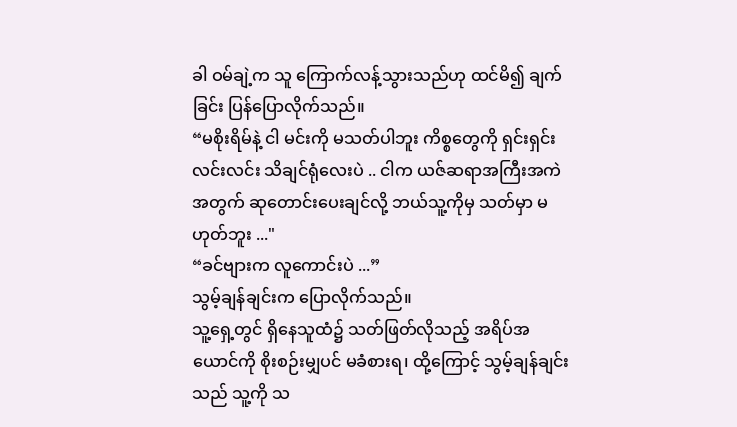ခါ ဝမ်ချဲ့က သူ ကြောက်လန့်သွားသည်ဟု ထင်မိ၍ ချက်ခြင်း ပြန်ပြောလိုက်သည်။
“မစိုးရိမ်နဲ့ ငါ မင်းကို မသတ်ပါဘူး ကိစ္စတွေကို ရှင်းရှင်းလင်းလင်း သိချင်ရုံလေးပဲ .. ငါက ယဇ်ဆရာအကြီးအကဲအတွက် ဆုတောင်းပေးချင်လို့ ဘယ်သူ့ကိုမှ သတ်မှာ မဟုတ်ဘူး ..."
“ခင်ဗျားက လူကောင်းပဲ ...”
သွမ့်ချန်ချင်းက ပြောလိုက်သည်။
သူ့ရှေ့တွင် ရှိနေသူထံ၌ သတ်ဖြတ်လိုသည့် အရိပ်အယောင်ကို စိုးစဉ်းမျှပင် မခံစားရ၊ ထို့ကြောင့် သွမ့်ချန်ချင်းသည် သူ့ကို သ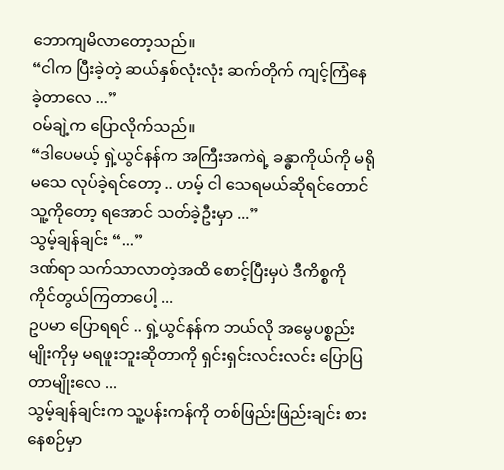ဘောကျမိလာတော့သည်။
“ငါက ပြီးခဲ့တဲ့ ဆယ်နှစ်လုံးလုံး ဆက်တိုက် ကျင့်ကြံနေခဲ့တာလေ ...”
ဝမ်ချဲ့က ပြောလိုက်သည်။
“ဒါပေမယ့် ရှဲ့ယွင်နန်က အကြီးအကဲရဲ့ ခန္ဓာကိုယ်ကို မရိုမသေ လုပ်ခဲ့ရင်တော့ .. ဟမ့် ငါ သေရမယ်ဆိုရင်တောင် သူ့ကိုတော့ ရအောင် သတ်ခဲ့ဦးမှာ ...”
သွမ့်ချန်ချင်း “...”
ဒဏ်ရာ သက်သာလာတဲ့အထိ စောင့်ပြီးမှပဲ ဒီကိစ္စကို ကိုင်တွယ်ကြတာပေါ့ ...
ဥပမာ ပြောရရင် .. ရှဲ့ယွင်နန်က ဘယ်လို အမွေပစ္စည်းမျိုးကိုမှ မရဖူးဘူးဆိုတာကို ရှင်းရှင်းလင်းလင်း ပြောပြတာမျိုးလေ ...
သွမ့်ချန်ချင်းက သူ့ပန်းကန်ကို တစ်ဖြည်းဖြည်းချင်း စားနေစဉ်မှာ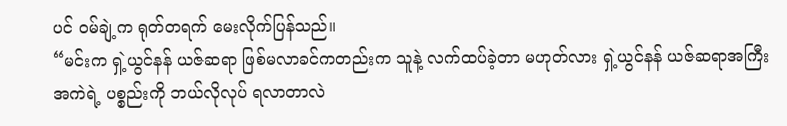ပင် ဝမ်ချဲ့က ရုတ်တရက် မေးလိုက်ပြန်သည်။
“မင်းက ရှဲ့ယွင်နန် ယဇ်ဆရာ ဖြစ်မလာခင်ကတည်းက သူနဲ့ လက်ထပ်ခဲ့တာ မဟုတ်လား ရှဲ့ယွင်နန် ယဇ်ဆရာအကြီးအကဲရဲ့ ပစ္စည်းကို ဘယ်လိုလုပ် ရလာတာလဲ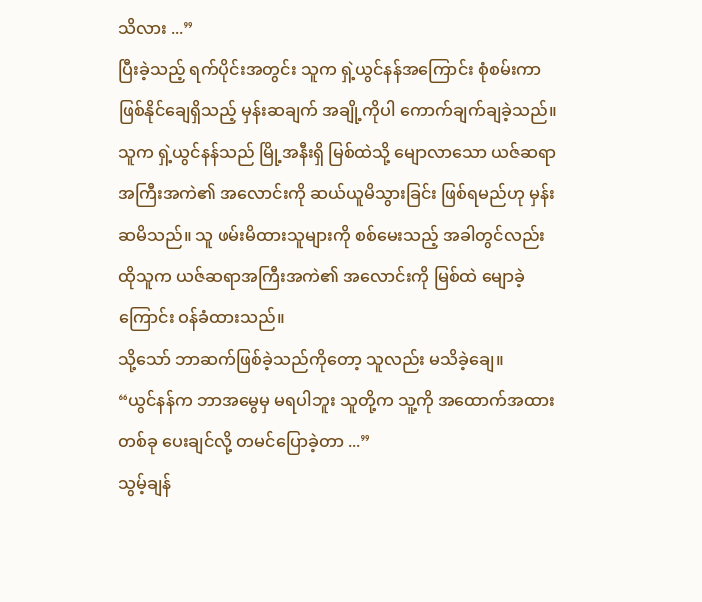သိလား ...”
ပြီးခဲ့သည့် ရက်ပိုင်းအတွင်း သူက ရှဲ့ယွင်နန်အကြောင်း စုံစမ်းကာ ဖြစ်နိုင်ချေရှိသည့် မှန်းဆချက် အချို့ကိုပါ ကောက်ချက်ချခဲ့သည်။
သူက ရှဲ့ယွင်နန်သည် မြို့အနီးရှိ မြစ်ထဲသို့ မျောလာသော ယဇ်ဆရာအကြီးအကဲ၏ အလောင်းကို ဆယ်ယူမိသွားခြင်း ဖြစ်ရမည်ဟု မှန်းဆမိသည်။ သူ ဖမ်းမိထားသူများကို စစ်မေးသည့် အခါတွင်လည်း ထိုသူက ယဇ်ဆရာအကြီးအကဲ၏ အလောင်းကို မြစ်ထဲ မျောခဲ့ကြောင်း ဝန်ခံထားသည်။
သို့သော် ဘာဆက်ဖြစ်ခဲ့သည်ကိုတော့ သူလည်း မသိခဲ့ချေ။
“ယွင်နန်က ဘာအမွေမှ မရပါဘူး သူတို့က သူ့ကို အထောက်အထားတစ်ခု ပေးချင်လို့ တမင်ပြောခဲ့တာ ...”
သွမ့်ချန်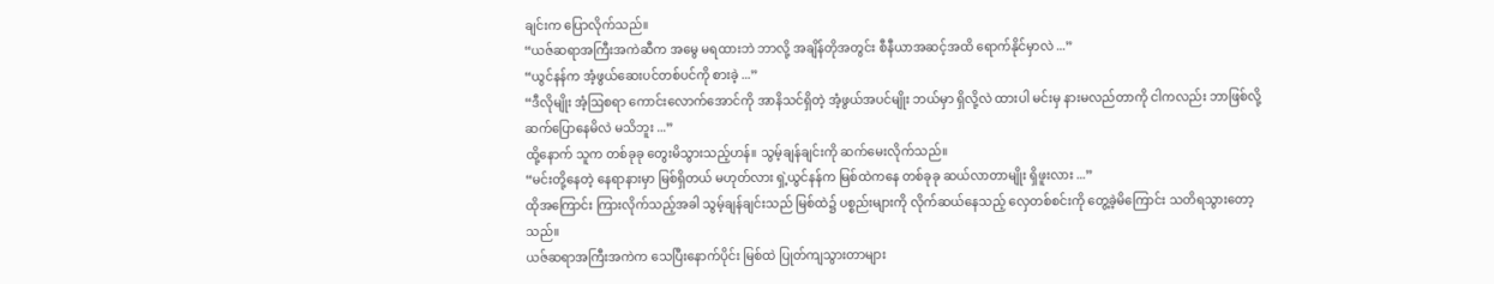ချင်းက ပြောလိုက်သည်။
“ယဇ်ဆရာအကြီးအကဲဆီက အမွေ မရထားဘဲ ဘာလို့ အချိန်တိုအတွင်း စီနီယာအဆင့်အထိ ရောက်နိုင်မှာလဲ ...”
“ယွင်နန်က အံ့ဖွယ်ဆေးပင်တစ်ပင်ကို စားခဲ့ ...”
“ဒီလိုမျိုး အံ့ဩစရာ ကောင်းလောက်အောင်ကို အာနိသင်ရှိတဲ့ အံ့ဖွယ်အပင်မျိုး ဘယ်မှာ ရှိလို့လဲ ထားပါ မင်းမှ နားမလည်တာကို ငါကလည်း ဘာဖြစ်လို့ ဆက်ပြောနေမိလဲ မသိဘူး ...”
ထို့နောက် သူက တစ်ခုခု တွေးမိသွားသည့်ဟန်။ သွမ့်ချန်ချင်းကို ဆက်မေးလိုက်သည်။
“မင်းတို့နေတဲ့ နေရာနားမှာ မြစ်ရှိတယ် မဟုတ်လား ရှဲ့ယွင်နန်က မြစ်ထဲကနေ တစ်ခုခု ဆယ်လာတာမျိုး ရှိဖူးလား ...”
ထိုအကြောင်း ကြားလိုက်သည့်အခါ သွမ့်ချန်ချင်းသည် မြစ်ထဲ၌ ပစ္စည်းများကို လိုက်ဆယ်နေသည့် လှေတစ်စင်းကို တွေ့ခဲ့မိကြောင်း သတိရသွားတော့သည်။
ယဇ်ဆရာအကြီးအကဲက သေပြီးနောက်ပိုင်း မြစ်ထဲ ပြုတ်ကျသွားတာများ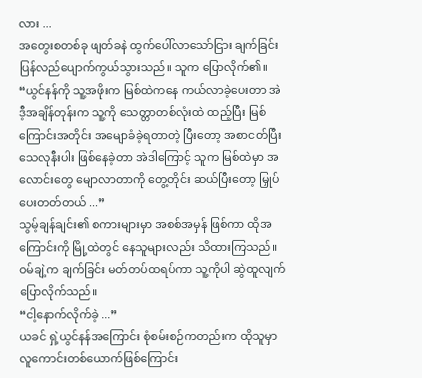လား ...
အတွေးစတစ်ခု ဖျတ်ခနဲ ထွက်ပေါ်လာသော်ငြား ချက်ခြင်း ပြန်လည်ပျောက်ကွယ်သွားသည်။ သူက ပြောလိုက်၏။
“ယွင်နန်ကို သူ့အဖိုးက မြစ်ထဲကနေ ကယ်လာခဲ့ပေးတာ အဲဒီ့အချိန်တုန်းက သူ့ကို သေတ္တာတစ်လုံးထဲ ထည့်ပြီး မြစ်ကြောင်းအတိုင်း အမျောခံခဲ့ရတာတဲ့ ပြီးတော့ အစာငတ်ပြီး သေလုနီးပါး ဖြစ်နေခဲ့တာ အဲဒါကြောင့် သူက မြစ်ထဲမှာ အလောင်းတွေ မျောလာတာကို တွေ့တိုင်း ဆယ်ပြီးတော့ မြှုပ်ပေးတတ်တယ် ...”
သွမ့်ချန်ချင်း၏ စကားများမှာ အစစ်အမှန် ဖြစ်ကာ ထိုအကြောင်းကို မြို့ထဲတွင် နေသူများလည်း သိထားကြသည်။
ဝမ်ချဲ့က ချက်ခြင်း မတ်တပ်ထရပ်ကာ သူ့ကိုပါ ဆွဲထူလျက် ပြောလိုက်သည်။
“ငါ့နောက်လိုက်ခဲ့ ...”
ယခင် ရှဲ့ယွင်နန်အကြောင်း စုံစမ်းစဉ်ကတည်းက ထိုသူမှာ လူကောင်းတစ်ယောက်ဖြစ်ကြောင်း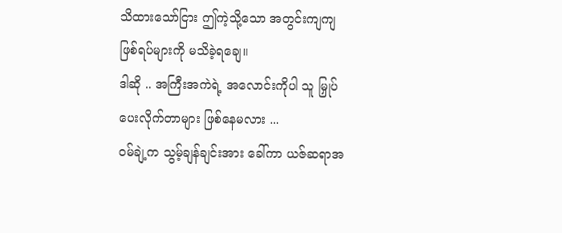သိထားသော်ငြား ဤကဲ့သို့သော အတွင်းကျကျ ဖြစ်ရပ်များကို မသိခဲ့ရချေ။
ဒါဆို .. အကြီးအကဲရဲ့ အလောင်းကိုပါ သူ မြှုပ်ပေးလိုက်တာများ ဖြစ်နေမလား ...
ဝမ်ချဲ့က သွမ့်ချန်ချင်းအား ခေါ်ကာ ယဇ်ဆရာအ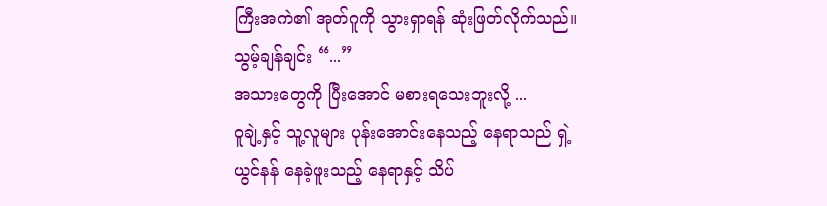ကြီးအကဲ၏ အုတ်ဂူကို သွားရှာရန် ဆုံးဖြတ်လိုက်သည်။
သွမ့်ချန်ချင်း “...”
အသားတွေကို ပြီးအောင် မစားရသေးဘူးလို့ ...
ဝူချဲ့နှင့် သူ့လူများ ပုန်းအောင်းနေသည့် နေရာသည် ရှဲ့ယွင်နန် နေခဲ့ဖူးသည့် နေရာနှင့် သိပ်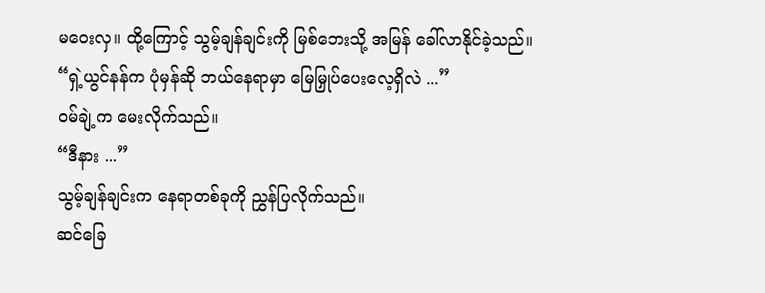မဝေးလှ။ ထို့ကြောင့် သွမ့်ချန်ချင်းကို မြစ်ဘေးသို့ အမြန် ခေါ်လာနိုင်ခဲ့သည်။
“ရှဲ့ယွင်နန်က ပုံမှန်ဆို ဘယ်နေရာမှာ မြေမြှုပ်ပေးလေ့ရှိလဲ ...”
ဝမ်ချဲ့က မေးလိုက်သည်။
“ဒီနား ...”
သွမ့်ချန်ချင်းက နေရာတစ်ခုကို ညွှန်ပြလိုက်သည်။
ဆင်ခြေ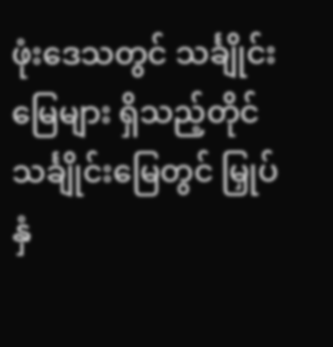ဖုံးဒေသတွင် သင်္ချိုင်းမြေများ ရှိသည့်တိုင် သင်္ချိုင်းမြေတွင် မြှုပ်နှံ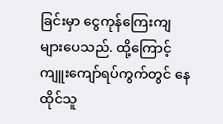ခြင်းမှာ ငွေကုန်ကြေးကျ များပေသည်. ထို့ကြောင့် ကျူးကျော်ရပ်ကွက်တွင် နေထိုင်သူ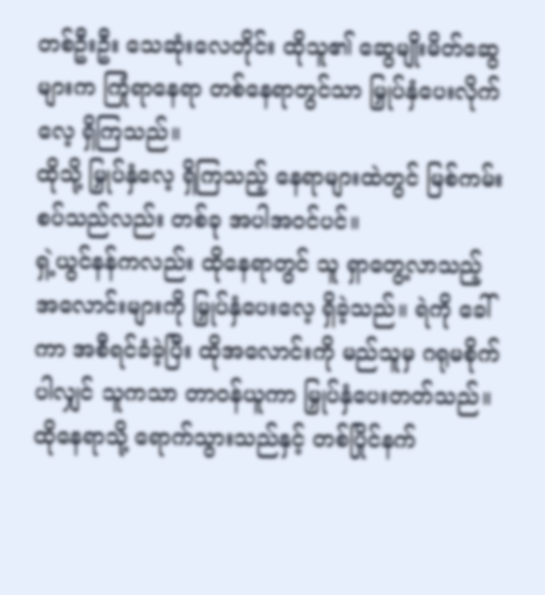တစ်ဦးဦး သေဆုံးလေတိုင်း ထိုသူ၏ ဆွေမျိုးမိတ်ဆွေများက ကြုံရာနေရာ တစ်နေရာတွင်သာ မြှုပ်နှံပေးလိုက်လေ့ ရှိကြသည်။
ထိုသို့ မြှုပ်နှံလေ့ ရှိကြသည့် နေရာများထဲတွင် မြစ်ကမ်းစပ်သည်လည်း တစ်ခု အပါအဝင်ပင်။
ရှဲ့ယွင်နန်ကလည်း ထိုနေရာတွင် သူ ရှာတွေ့လာသည့် အလောင်းများကို မြှုပ်နှံပေးလေ့ ရှိခဲ့သည်။ ရဲကို ခေါ်ကာ အစီရင်ခံခဲ့ပြီး ထိုအလောင်းကို မည်သူမှ ဂရုမစိုက်ပါလျှင် သူကသာ တာဝန်ယူကာ မြှုပ်နှံပေးတတ်သည်။
ထိုနေရာသို့ ရောက်သွားသည်နှင့် တစ်ပြိုင်နက်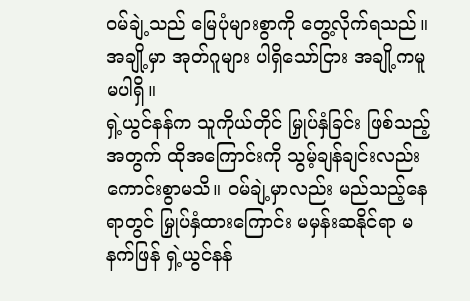ဝမ်ချဲ့သည် မြေပုံများစွာကို တွေ့လိုက်ရသည်။ အချို့မှာ အုတ်ဂူများ ပါရှိသော်ငြား အချို့ကမူ မပါရှိ။
ရှဲ့ယွင်နန်က သူကိုယ်တိုင် မြှုပ်နှံခြင်း ဖြစ်သည့်အတွက် ထိုအကြောင်းကို သွမ့်ချန်ချင်းလည်း ကောင်းစွာမသိ။ ဝမ်ချဲ့မှာလည်း မည်သည့်နေရာတွင် မြှုပ်နှံထားကြောင်း မမှန်းဆနိုင်ရာ မနက်ဖြန် ရှဲ့ယွင်နန်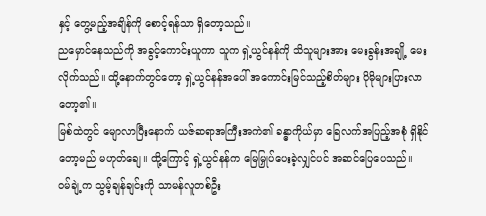နှင့် တွေ့မည့်အချိန်ကို စောင့်ရန်သာ ရှိတော့သည်။
ညမှောင်နေသည်ကို အခွင့်ကောင်းယူကာ သူက ရှဲ့ယွင်နန်ကို သိသူများအား မေးခွန်းအချို့ မေးလိုက်သည်။ ထို့နောက်တွင်တော့ ရှဲ့ယွင်နန်အပေါ် အကောင်းမြင်သည့်စိတ်များ ပိုမိုများပြားလာတော့၏။
မြစ်ထဲတွင် မျောလာပြီးနောက် ယဇ်ဆရာအကြီးအကဲ၏ ခန္ဓာကိုယ်မှာ ခြေလက်အပြည့်အစုံ ရှိနိုင်တော့မည် မဟုတ်ချေ။ ထို့ကြောင့် ရှဲ့ယွင်နန်က မြေမြှုပ်ပေးခဲ့လျှင်ပင် အဆင်ပြေပေသည်။
ဝမ်ချဲ့က သွမ့်ချန်ချင်းကို သာမန်လူတစ်ဦး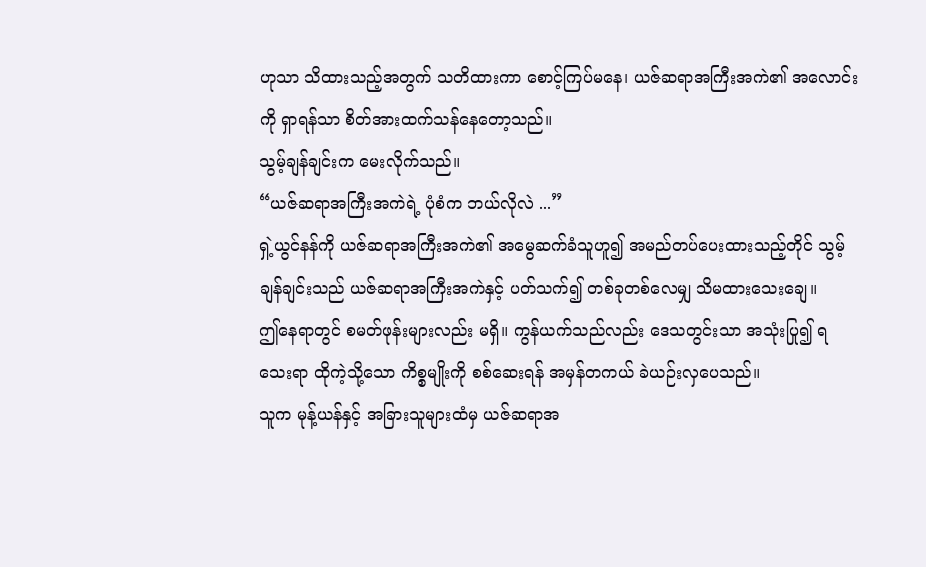ဟုသာ သိထားသည့်အတွက် သတိထားကာ စောင့်ကြပ်မနေ၊ ယဇ်ဆရာအကြီးအကဲ၏ အလောင်းကို ရှာရန်သာ စိတ်အားထက်သန်နေတော့သည်။
သွမ့်ချန်ချင်းက မေးလိုက်သည်။
“ယဇ်ဆရာအကြီးအကဲရဲ့ ပုံစံက ဘယ်လိုလဲ ...”
ရှဲ့ယွင်နန်ကို ယဇ်ဆရာအကြီးအကဲ၏ အမွေဆက်ခံသူဟူ၍ အမည်တပ်ပေးထားသည့်တိုင် သွမ့်ချန်ချင်းသည် ယဇ်ဆရာအကြီးအကဲနှင့် ပတ်သက်၍ တစ်ခုတစ်လေမျှ သိမထားသေးချေ။
ဤနေရာတွင် စမတ်ဖုန်းများလည်း မရှိ။ ကွန်ယက်သည်လည်း ဒေသတွင်းသာ အသုံးပြု၍ ရသေးရာ ထိုကဲ့သို့သော ကိစ္စမျိုးကို စစ်ဆေးရန် အမှန်တကယ် ခဲယဉ်းလှပေသည်။
သူက မုန့်ယန်နှင့် အခြားသူများထံမှ ယဇ်ဆရာအ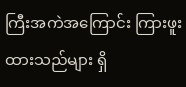ကြီးအကဲအကြောင်း ကြားဖူးထားသည်များ ရှိ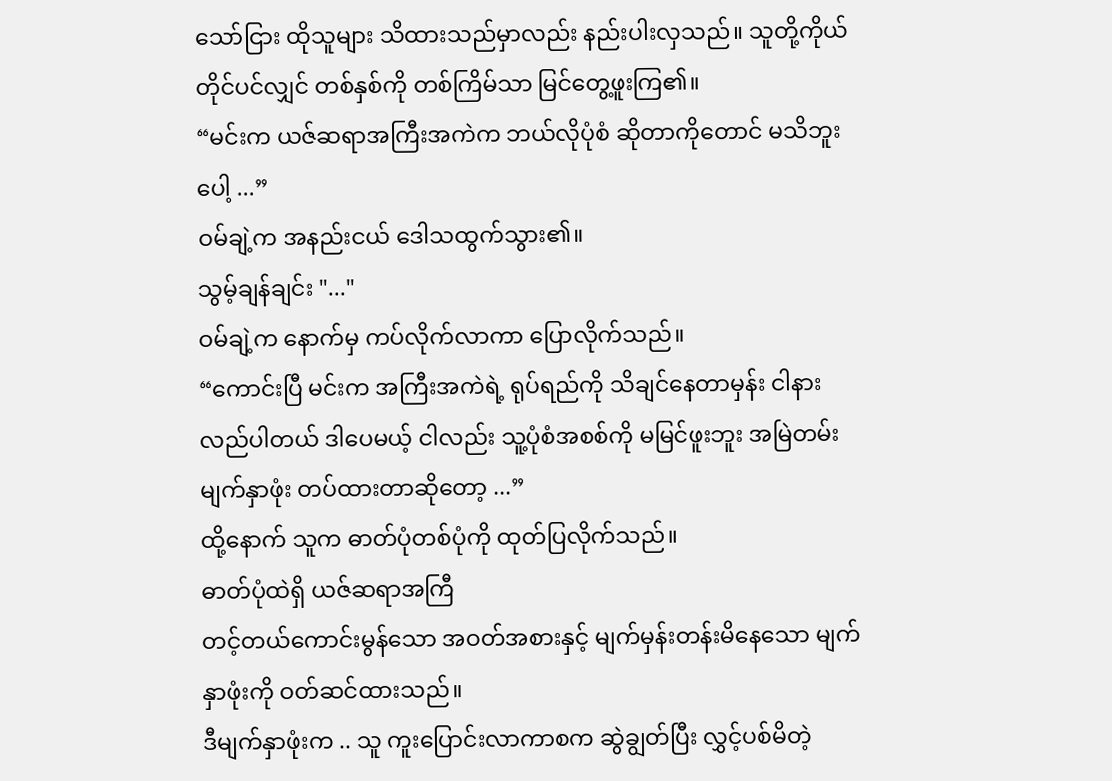သော်ငြား ထိုသူများ သိထားသည်မှာလည်း နည်းပါးလှသည်။ သူတို့ကိုယ်တိုင်ပင်လျှင် တစ်နှစ်ကို တစ်ကြိမ်သာ မြင်တွေ့ဖူးကြ၏။
“မင်းက ယဇ်ဆရာအကြီးအကဲက ဘယ်လိုပုံစံ ဆိုတာကိုတောင် မသိဘူးပေါ့ ...”
ဝမ်ချဲ့က အနည်းငယ် ဒေါသထွက်သွား၏။
သွမ့်ချန်ချင်း "..."
ဝမ်ချဲ့က နောက်မှ ကပ်လိုက်လာကာ ပြောလိုက်သည်။
“ကောင်းပြီ မင်းက အကြီးအကဲရဲ့ ရုပ်ရည်ကို သိချင်နေတာမှန်း ငါနားလည်ပါတယ် ဒါပေမယ့် ငါလည်း သူ့ပုံစံအစစ်ကို မမြင်ဖူးဘူး အမြဲတမ်း မျက်နှာဖုံး တပ်ထားတာဆိုတော့ ...”
ထို့နောက် သူက ဓာတ်ပုံတစ်ပုံကို ထုတ်ပြလိုက်သည်။
ဓာတ်ပုံထဲရှိ ယဇ်ဆရာအကြီ
တင့်တယ်ကောင်းမွန်သော အဝတ်အစားနှင့် မျက်မှန်းတန်းမိနေသော မျက်နှာဖုံးကို ဝတ်ဆင်ထားသည်။
ဒီမျက်နှာဖုံးက .. သူ ကူးပြောင်းလာကာစက ဆွဲချွတ်ပြီး လွှင့်ပစ်မိတဲ့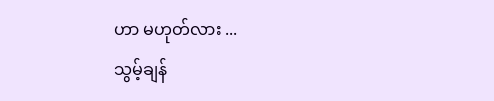ဟာ မဟုတ်လား ...
သွမ့်ချန်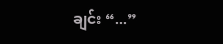ချင်း “...”